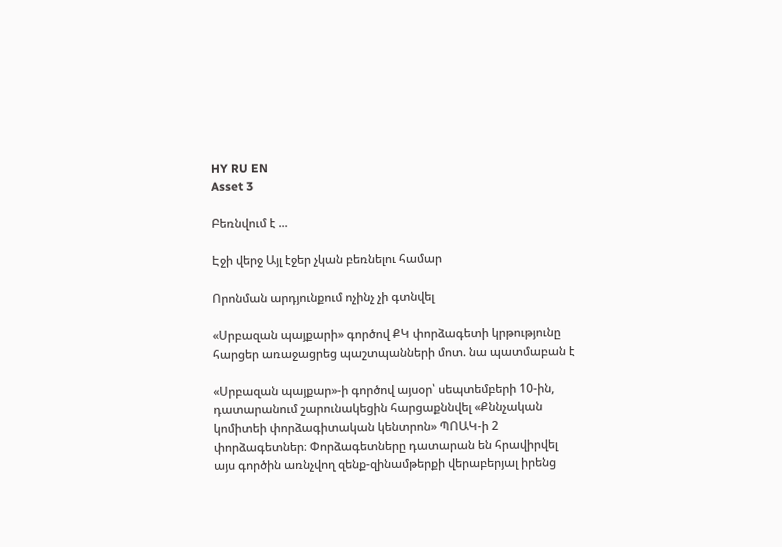HY RU EN
Asset 3

Բեռնվում է ...

Էջի վերջ Այլ էջեր չկան բեռնելու համար

Որոնման արդյունքում ոչինչ չի գտնվել

«Սրբազան պայքարի» գործով ՔԿ փորձագետի կրթությունը հարցեր առաջացրեց պաշտպանների մոտ. նա պատմաբան է

«Սրբազան պայքար»-ի գործով այսօր՝ սեպտեմբերի 10-ին, դատարանում շարունակեցին հարցաքննվել «Քննչական կոմիտեի փորձագիտական կենտրոն» ՊՈԱԿ-ի 2 փորձագետներ։ Փորձագետները դատարան են հրավիրվել այս գործին առնչվող զենք-զինամթերքի վերաբերյալ իրենց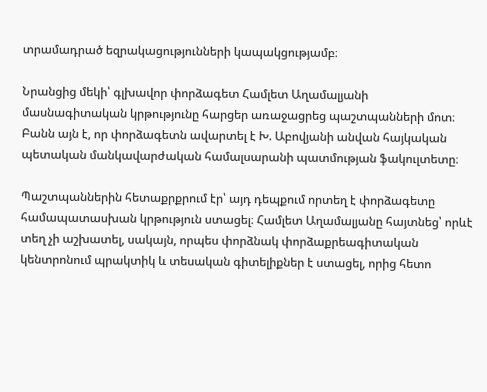տրամադրած եզրակացությունների կապակցությամբ։

Նրանցից մեկի՝ գլխավոր փորձագետ Համլետ Աղամալյանի մասնագիտական կրթությունը հարցեր առաջացրեց պաշտպանների մոտ։ Բանն այն է, որ փորձագետն ավարտել է Խ. Աբովյանի անվան հայկական պետական մանկավարժական համալսարանի պատմության ֆակուլտետը։

Պաշտպաններին հետաքրքրում էր՝ այդ դեպքում որտեղ է փորձագետը համապատասխան կրթություն ստացել։ Համլետ Աղամալյանը հայտնեց՝ որևէ տեղ չի աշխատել, սակայն, որպես փորձնակ փորձաքրեագիտական կենտրոնում պրակտիկ և տեսական գիտելիքներ է ստացել, որից հետո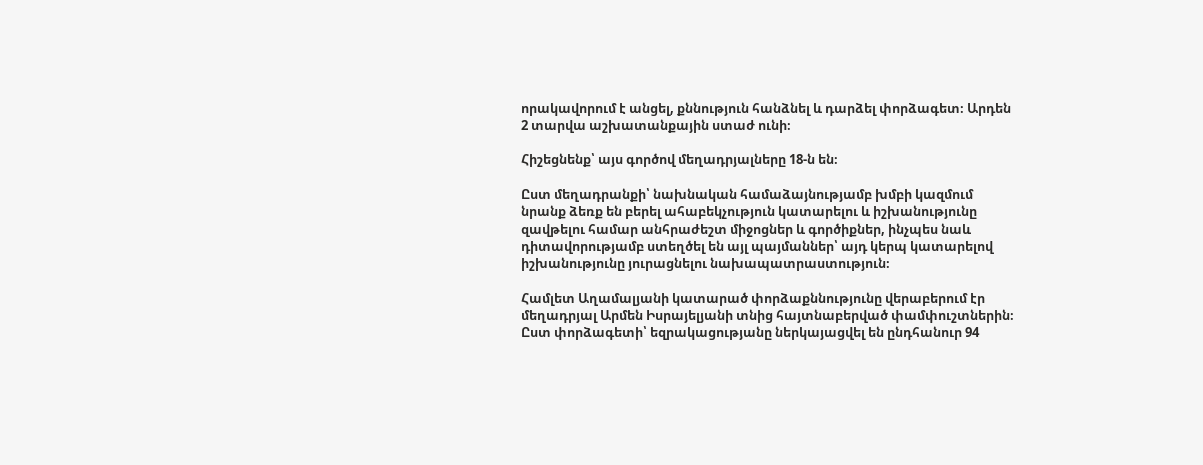որակավորում է անցել, քննություն հանձնել և դարձել փորձագետ։ Արդեն 2 տարվա աշխատանքային ստաժ ունի։

Հիշեցնենք՝ այս գործով մեղադրյալները 18-ն են։

Ըստ մեղադրանքի՝ նախնական համաձայնությամբ խմբի կազմում նրանք ձեռք են բերել ահաբեկչություն կատարելու և իշխանությունը զավթելու համար անհրաժեշտ միջոցներ և գործիքներ, ինչպես նաև դիտավորությամբ ստեղծել են այլ պայմաններ՝ այդ կերպ կատարելով իշխանությունը յուրացնելու նախապատրաստություն։

Համլետ Աղամալյանի կատարած փորձաքննությունը վերաբերում էր մեղադրյալ Արմեն Իսրայելյանի տնից հայտնաբերված փամփուշտներին։ Ըստ փորձագետի՝ եզրակացությանը ներկայացվել են ընդհանուր 94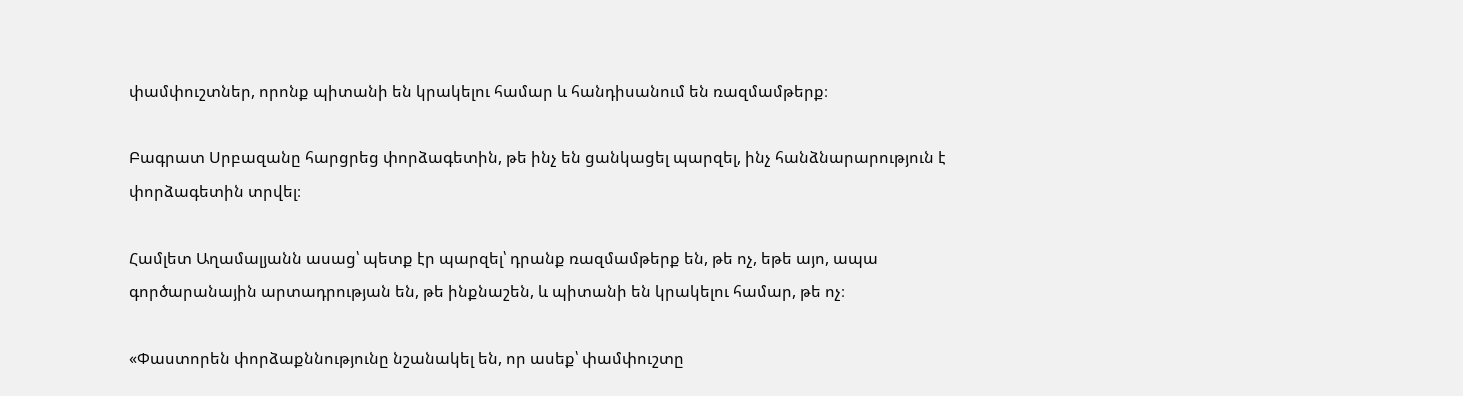փամփուշտներ, որոնք պիտանի են կրակելու համար և հանդիսանում են ռազմամթերք։

Բագրատ Սրբազանը հարցրեց փորձագետին, թե ինչ են ցանկացել պարզել, ինչ հանձնարարություն է փորձագետին տրվել։

Համլետ Աղամալյանն ասաց՝ պետք էր պարզել՝ դրանք ռազմամթերք են, թե ոչ, եթե այո, ապա գործարանային արտադրության են, թե ինքնաշեն, և պիտանի են կրակելու համար, թե ոչ։

«Փաստորեն փորձաքննությունը նշանակել են, որ ասեք՝ փամփուշտը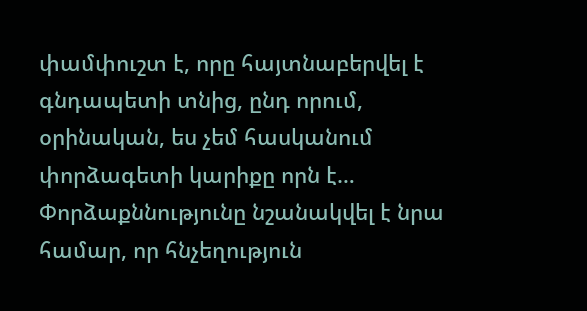փամփուշտ է, որը հայտնաբերվել է գնդապետի տնից, ընդ որում, օրինական, ես չեմ հասկանում փորձագետի կարիքը որն է… Փորձաքննությունը նշանակվել է նրա համար, որ հնչեղություն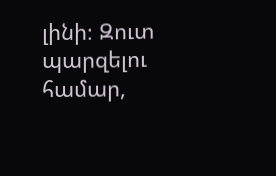լինի։ Զուտ պարզելու համար,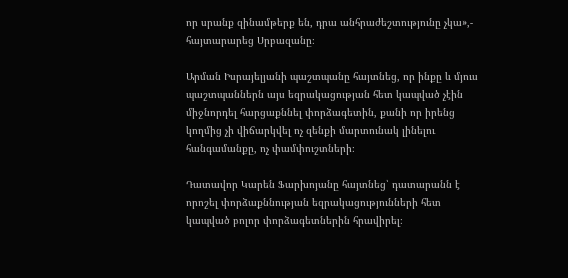որ սրանք զինամթերք են, դրա անհրաժեշտությունը չկա»,- հայտարարեց Սրբազանը։

Արման Իսրայելյանի պաշտպանը հայտնեց, որ ինքը և մյուս պաշտպաններն այս եզրակացության հետ կապված չէին միջնորդել հարցաքննել փորձագետին, քանի որ իրենց կողմից չի վիճարկվել ոչ զենքի մարտունակ լինելու հանգամանքը, ոչ փամփուշտների։

Դատավոր Կարեն Ֆարխոյանը հայտնեց՝ դատարանն է որոշել փորձաքննության եզրակացությունների հետ կապված բոլոր փորձագետներին հրավիրել։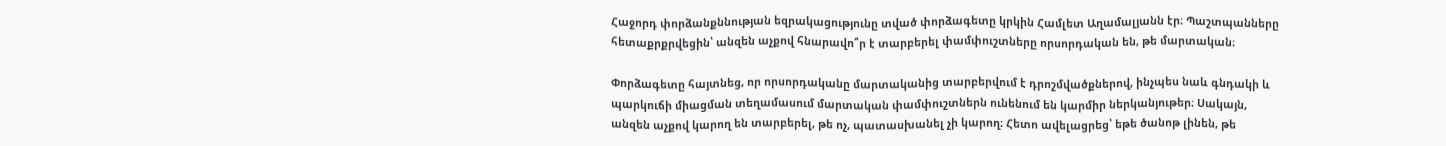Հաջորդ փորձանքննության եզրակացությունը տված փորձագետը կրկին Համլետ Աղամալյանն էր։ Պաշտպանները հետաքրքրվեցին՝ անզեն աչքով հնարավո՞ր է տարբերել փամփուշտները որսորդական են, թե մարտական։

Փորձագետը հայտնեց, որ որսորդականը մարտականից տարբերվում է դրոշմվածքներով, ինչպես նաև գնդակի և պարկուճի միացման տեղամասում մարտական փամփուշտներն ունենում են կարմիր ներկանյութեր։ Սակայն, անզեն աչքով կարող են տարբերել, թե ոչ, պատասխանել չի կարող։ Հետո ավելացրեց՝ եթե ծանոթ լինեն, թե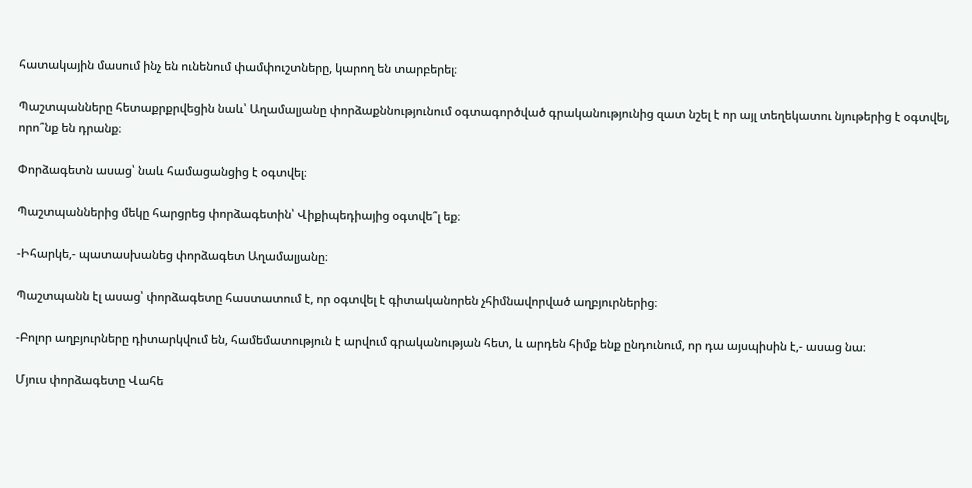հատակային մասում ինչ են ունենում փամփուշտները, կարող են տարբերել։

Պաշտպանները հետաքրքրվեցին նաև՝ Աղամալյանը փորձաքննությունում օգտագործված գրականությունից զատ նշել է որ այլ տեղեկատու նյութերից է օգտվել, որո՞նք են դրանք։

Փորձագետն ասաց՝ նաև համացանցից է օգտվել։

Պաշտպաններից մեկը հարցրեց փորձագետին՝ Վիքիպեդիայից օգտվե՞լ եք։

-Իհարկե,- պատասխանեց փորձագետ Աղամալյանը։

Պաշտպանն էլ ասաց՝ փորձագետը հաստատում է, որ օգտվել է գիտականորեն չհիմնավորված աղբյուրներից։

-Բոլոր աղբյուրները դիտարկվում են, համեմատություն է արվում գրականության հետ, և արդեն հիմք ենք ընդունում, որ դա այսպիսին է,- ասաց նա։

Մյուս փորձագետը Վահե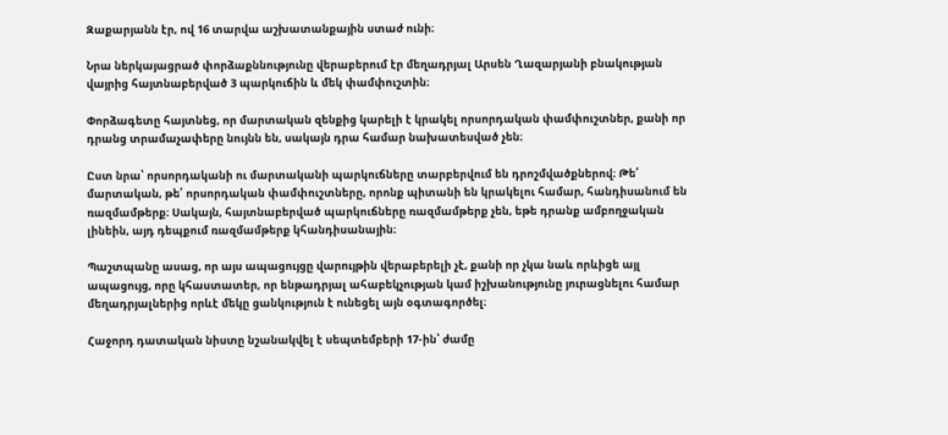Զաքարյանն էր, ով 16 տարվա աշխատանքային ստաժ ունի։

Նրա ներկայացրած փորձաքննությունը վերաբերում էր մեղադրյալ Արսեն Ղազարյանի բնակության վայրից հայտնաբերված 3 պարկուճին և մեկ փամփուշտին։

Փորձագետը հայտնեց, որ մարտական զենքից կարելի է կրակել որսորդական փամփուշտներ, քանի որ դրանց տրամաչափերը նույնն են, սակայն դրա համար նախատեսված չեն։

Ըստ նրա՝ որսորդականի ու մարտականի պարկուճները տարբերվում են դրոշմվածքներով։ Թե՛ մարտական, թե՛ որսորդական փամփուշտները, որոնք պիտանի են կրակելու համար, հանդիսանում են ռազմամթերք։ Սակայն, հայտնաբերված պարկուճները ռազմամթերք չեն, եթե դրանք ամբողջական լինեին, այդ դեպքում ռազմամթերք կհանդիսանային։

Պաշտպանը ասաց, որ այս ապացույցը վարույթին վերաբերելի չէ, քանի որ չկա նաև որևիցե այլ ապացույց, որը կհաստատեր, որ ենթադրյալ ահաբեկչության կամ իշխանությունը յուրացնելու համար մեղադրյալներից որևէ մեկը ցանկություն է ունեցել այն օգտագործել։

Հաջորդ դատական նիստը նշանակվել է սեպտեմբերի 17-ին՝ ժամը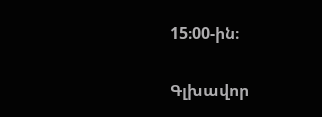15։00-ին։

Գլխավոր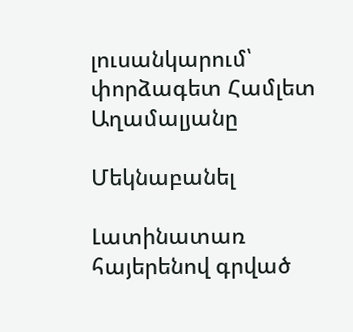լուսանկարում՝ փորձագետ Համլետ Աղամալյանը

Մեկնաբանել

Լատինատառ հայերենով գրված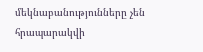մեկնաբանությունները չեն հրապարակվի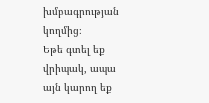խմբագրության կողմից։
Եթե գտել եք վրիպակ, ապա այն կարող եք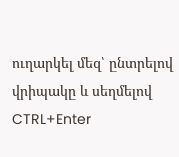ուղարկել մեզ՝ ընտրելով վրիպակը և սեղմելով CTRL+Enter